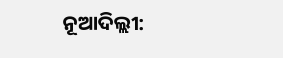ନୂଆଦିଲ୍ଲୀ: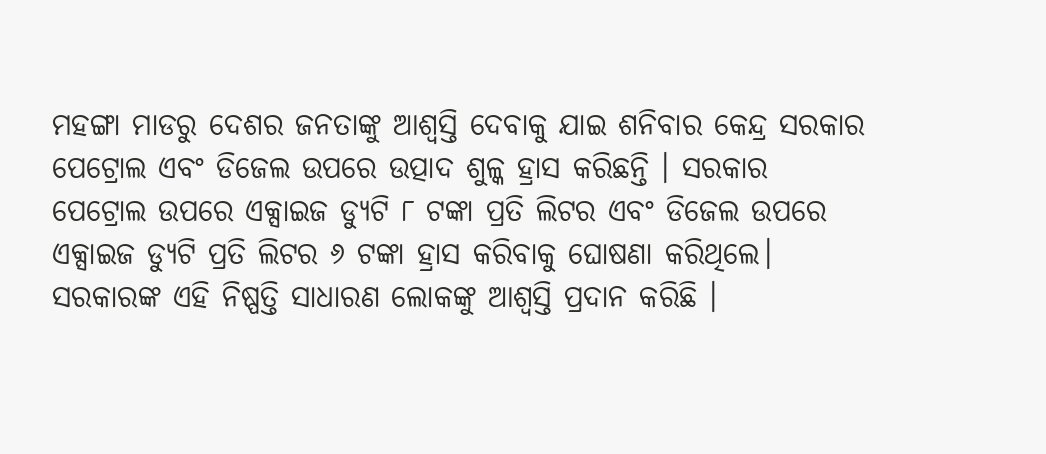ମହଙ୍ଗା ମାଡରୁ ଦେଶର ଜନତାଙ୍କୁ ଆଶ୍ୱସ୍ତି ଦେବାକୁ ଯାଇ ଶନିବାର କେନ୍ଦ୍ର ସରକାର ପେଟ୍ରୋଲ ଏବଂ ଡିଜେଲ ଉପରେ ଉତ୍ପାଦ ଶୁଳ୍କ ହ୍ରାସ କରିଛନ୍ତି । ସରକାର ପେଟ୍ରୋଲ ଉପରେ ଏକ୍ସାଇଜ ଡ୍ୟୁଟି ୮ ଟଙ୍କା ପ୍ରତି ଲିଟର ଏବଂ ଡିଜେଲ ଉପରେ ଏକ୍ସାଇଜ ଡ୍ୟୁଟି ପ୍ରତି ଲିଟର ୬ ଟଙ୍କା ହ୍ରାସ କରିବାକୁ ଘୋଷଣା କରିଥିଲେ। ସରକାରଙ୍କ ଏହି ନିଷ୍ପତ୍ତି ସାଧାରଣ ଲୋକଙ୍କୁ ଆଶ୍ୱସ୍ତି ପ୍ରଦାନ କରିଛି ।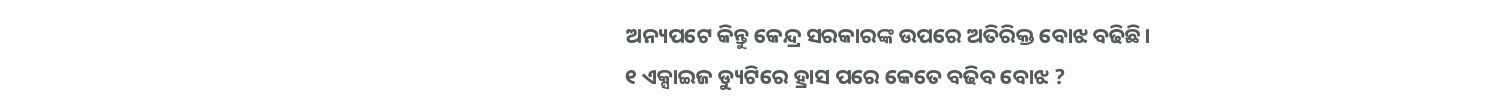ଅନ୍ୟପଟେ କିନ୍ତୁ କେନ୍ଦ୍ର ସରକାରଙ୍କ ଉପରେ ଅତିରିକ୍ତ ବୋଝ ବଢିଛି।
୧ ଏକ୍ସାଇଜ ଡ୍ୟୁଟିରେ ହ୍ରାସ ପରେ କେତେ ବଢିବ ବୋଝ ?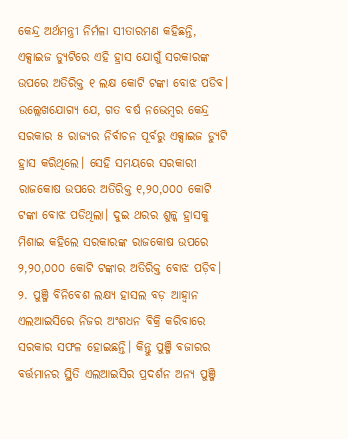କେନ୍ଦ୍ର ଅର୍ଥମନ୍ତ୍ରୀ ନିର୍ମଳା ସୀତାରମଣ କହିଛନ୍ତି, ଏକ୍ସାଇଜ ଡ୍ୟୁଟିରେ ଏହି ହ୍ରାସ ଯୋଗୁଁ ସରକାରଙ୍କ ଉପରେ ଅତିରିକ୍ତ ୧ ଲକ୍ଷ କୋଟି ଟଙ୍କା ବୋଝ ପଡିବ। ଉଲ୍ଲେଖଯୋଗ୍ୟ ଯେ, ଗତ ବର୍ଷ ନଭେମ୍ୱର କେନ୍ଦ୍ର ସରକାର ୫ ରାଜ୍ୟର ନିର୍ବାଚନ ପୂର୍ବରୁ ଏକ୍ସାଇଜ ଡ୍ୟୁଟି ହ୍ରାସ କରିଥିଲେ। ସେହି ସମୟରେ ସରକାରୀ ରାଜକୋଷ ଉପରେ ଅତିରିକ୍ତ ୧,୨୦,୦୦୦ କୋଟି ଟଙ୍କା ବୋଝ ପଡିଥିଲା। ଦୁଇ ଥରର ଶୁଳ୍କ ହ୍ରାସକୁ ମିଶାଇ କହିଲେ ସରକାରଙ୍କ ରାଜକୋଷ ଉପରେ ୨,୨୦,୦୦୦ କୋଟି ଟଙ୍କାର ଅତିରିକ୍ତ ବୋଝ ପଡ଼ିବ।
୨. ପୁଞ୍ଜି ବିନିବେଶ ଲକ୍ଷ୍ୟ ହାସଲ ବଡ଼ ଆହ୍ୱାନ
ଏଲଆଇସିରେ ନିଜର ଅଂଶଧନ ବିକ୍ରି କରିବାରେ ସରକାର ସଫଳ ହୋଇଛନ୍ତି। କିନ୍ତୁ ପୁଞ୍ଜି ବଜାରର ବର୍ତ୍ତମାନର ସ୍ଥିତି ଏଲଆଇସିର ପ୍ରଦର୍ଶନ ଅନ୍ୟ ପୁଞ୍ଜି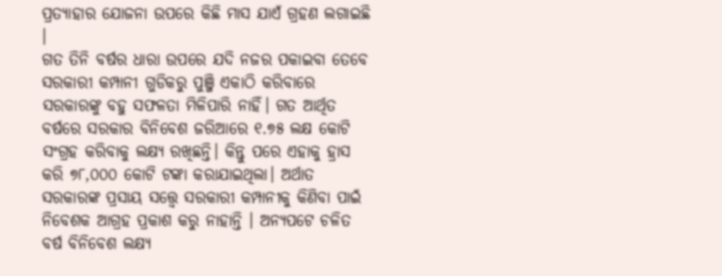ପ୍ରତ୍ୟାହାର ଯୋଜନା ଉପରେ କିଛି ମାସ ଯାଏଁ ଗ୍ରହଣ ଲଗାଇଛି ।
ଗତ ତିନି ବର୍ଷର ଧାରା ଉପରେ ଯଦି ନଜର ପକାଇବା ତେବେ ସରକାରୀ କମ୍ପାନୀ ଗୁଡିକରୁ ପୁଞ୍ଜି ଏକାଠି କରିବାରେ ସରକାରଙ୍କୁ ବହୁ ସଫଳତା ମିଳିପାରି ନାହିଁ। ଗତ ଆର୍ଥିତ ବର୍ଷରେ ସରକାର ବିନିବେଶ ଜରିଆରେ ୧.୭୫ ଲକ୍ଷ କୋଟି ସଂଗ୍ରହ କରିବାକୁ ଲକ୍ଷ୍ୟ ରଖିଛନ୍ତି। କିନ୍ତୁ ପରେ ଏହାକୁ ହ୍ରାସ କରି ୭୮,୦୦୦ କୋଟି ଟଙ୍କା କରାଯାଇଥିଲା। ଅର୍ଥାତ ସରକାରଙ୍କ ପ୍ରସାୟ ସତ୍ତ୍ୱେ ସରକାରୀ କମ୍ପାନୀକୁ କିଣିବା ପାଇଁ ନିବେଶକ ଆଗ୍ରହ ପ୍ରକାଶ କରୁ ନାହାନ୍ତି । ଅନ୍ୟପଟେ ଚଳିତ ବର୍ଷ ବିନିବେଶ ଲକ୍ଷ୍ୟ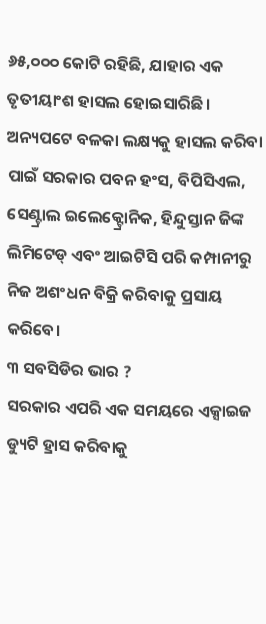୬୫,୦୦୦ କୋଟି ରହିଛି, ଯାହାର ଏକ ତୃତୀୟାଂଶ ହାସଲ ହୋଇସାରିଛି। ଅନ୍ୟପଟେ ବଳକା ଲକ୍ଷ୍ୟକୁ ହାସଲ କରିବା ପାଇଁ ସରକାର ପବନ ହଂସ, ବିପିସିଏଲ, ସେଣ୍ଟ୍ରାଲ ଇଲେକ୍ଟ୍ରୋନିକ, ହିନ୍ଦୁସ୍ତାନ ଜିଙ୍କ ଲିମିଟେଡ୍ ଏବଂ ଆଇଟିସି ପରି କମ୍ପାନୀରୁ ନିଜ ଅଶଂଧନ ବିକ୍ରି କରିବାକୁ ପ୍ରସାୟ କରିବେ।
୩ ସବସିଡିର ଭାର ?
ସରକାର ଏପରି ଏକ ସମୟରେ ଏକ୍ସାଇଜ ଡ୍ୟୁଟି ହ୍ରାସ କରିବାକୁ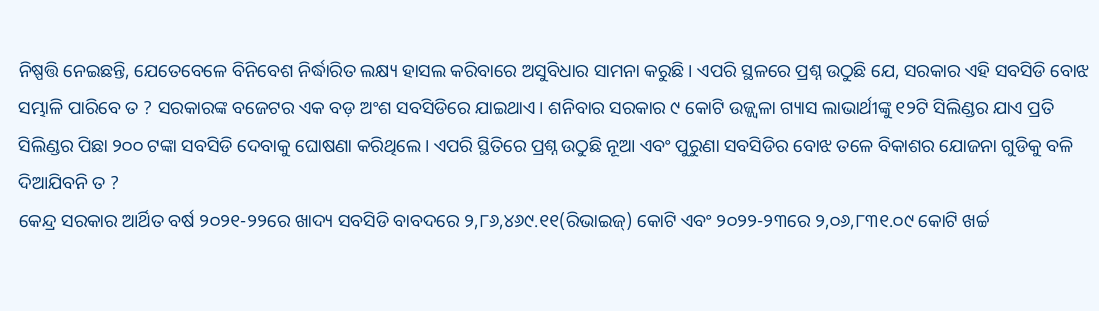ନିଷ୍ପତ୍ତି ନେଇଛନ୍ତି, ଯେତେବେଳେ ବିନିବେଶ ନିର୍ଦ୍ଧାରିତ ଲକ୍ଷ୍ୟ ହାସଲ କରିବାରେ ଅସୁବିଧାର ସାମନା କରୁଛି। ଏପରି ସ୍ଥଳରେ ପ୍ରଶ୍ନ ଉଠୁଛି ଯେ, ସରକାର ଏହି ସବସିଡି ବୋଝ ସମ୍ଭାଳି ପାରିବେ ତ ? ସରକାରଙ୍କ ବଜେଟର ଏକ ବଡ଼ ଅଂଶ ସବସିଡିରେ ଯାଇଥାଏ। ଶନିବାର ସରକାର ୯ କୋଟି ଉଜ୍ଜ୍ୱଳା ଗ୍ୟାସ ଲାଭାର୍ଥୀଙ୍କୁ ୧୨ଟି ସିଲିଣ୍ଡର ଯାଏ ପ୍ରତି ସିଲିଣ୍ଡର ପିଛା ୨୦୦ ଟଙ୍କା ସବସିଡି ଦେବାକୁ ଘୋଷଣା କରିଥିଲେ। ଏପରି ସ୍ଥିତିରେ ପ୍ରଶ୍ନ ଉଠୁଛି ନୂଆ ଏବଂ ପୁରୁଣା ସବସିଡିର ବୋଝ ତଳେ ବିକାଶର ଯୋଜନା ଗୁଡିକୁ ବଳି ଦିଆଯିବନି ତ ?
କେନ୍ଦ୍ର ସରକାର ଆର୍ଥିତ ବର୍ଷ ୨୦୨୧-୨୨ରେ ଖାଦ୍ୟ ସବସିଡି ବାବଦରେ ୨,୮୬,୪୬୯.୧୧(ରିଭାଇଜ୍) କୋଟି ଏବଂ ୨୦୨୨-୨୩ରେ ୨,୦୬,୮୩୧.୦୯ କୋଟି ଖର୍ଚ୍ଚ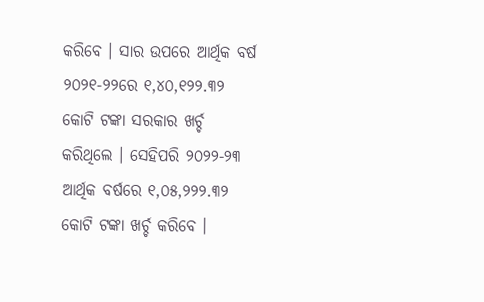କରିବେ । ସାର ଉପରେ ଆର୍ଥିକ ବର୍ଷ ୨୦୨୧-୨୨ରେ ୧,୪୦,୧୨୨.୩୨ କୋଟି ଟଙ୍କା ସରକାର ଖର୍ଚ୍ଚ କରିଥିଲେ । ସେହିପରି ୨୦୨୨-୨୩ ଆର୍ଥିକ ବର୍ଷରେ ୧,୦୫,୨୨୨.୩୨ କୋଟି ଟଙ୍କା ଖର୍ଚ୍ଚ କରିବେ ।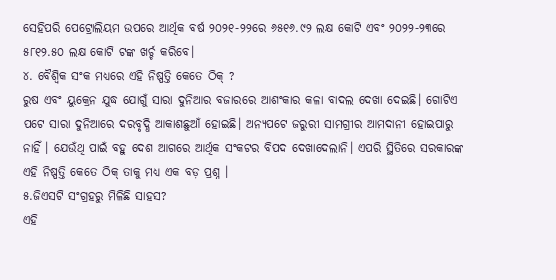ସେହିପରି ପେଟ୍ରୋଲିୟମ ଉପରେ ଆର୍ଥିକ ବର୍ଷ ୨୦୨୧-୨୨ରେ ୬୫୧୬.୯୨ ଲକ୍ଷ କୋଟି ଏବଂ ୨୦୨୨-୨୩ରେ ୫୮୧୨.୫୦ ଲକ୍ଷ କୋଟି ଟଙ୍କ ଖର୍ଚ୍ଚ କରିବେ।
୪. ବୈଶ୍ୱିକ ସଂକ ମଧ୍ୟରେ ଏହି ନିଷ୍ପତ୍ତି କେତେ ଠିକ୍ ?
ରୁଷ ଏବଂ ୟୁକ୍ରେନ ଯୁଦ୍ଧ ଯୋଗୁଁ ସାରା ଦୁନିଆର ବଜାରରେ ଆଶଂକାର କଳା ବାଦଲ ଦେଖା ଦେଇଛି। ଗୋଟିଏ ପଟେ ସାରା ଦୁନିଆରେ ଦରବୃଦ୍ଧି ଆକାଶଛୁଆଁ ହୋଇଛି। ଅନ୍ୟପଟେ ଜରୁରୀ ସାମଗ୍ରୀର ଆମଦାନୀ ହୋଇପାରୁ ନାହିଁ । ଯେଉଁଥି ପାଇଁ ବହୁ ଦେଶ ଆଗରେ ଆର୍ଥିକ ସଂକଟର ବିପଦ ଦେଖାଦେଲାନି। ଏପରି ସ୍ଥିତିରେ ସରକାରଙ୍କ ଏହି ନିଷ୍ପତ୍ତି କେତେ ଠିକ୍ ତାକୁ ମଧ୍ୟ ଏକ ବଡ଼ ପ୍ରଶ୍ନ ।
୫.ଜିଏସଟି ସଂଗ୍ରହରୁ ମିଳିଛି ସାହସ?
ଏହି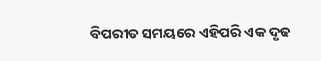ବିପରୀତ ସମୟରେ ଏହିପରି ଏକ ଦୃଢ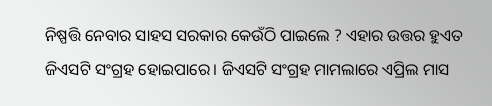ନିଷ୍ପତ୍ତି ନେବାର ସାହସ ସରକାର କେଉଁଠି ପାଇଲେ ? ଏହାର ଉତ୍ତର ହୁଏତ ଜିଏସଟି ସଂଗ୍ରହ ହୋଇପାରେ। ଜିଏସଟି ସଂଗ୍ରହ ମାମଲାରେ ଏପ୍ରିଲ ମାସ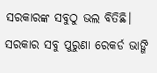ସରକାରଙ୍କ ସବୁଠୁ ଭଲ ବିତିଛି। ସରକାର ସବୁ ପୁରୁଣା ରେକର୍ଡ ଭାଙ୍ଗି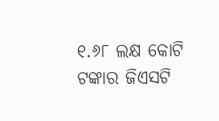୧.୬୮ ଲକ୍ଷ କୋଟି ଟଙ୍କାର ଜିଏସଟି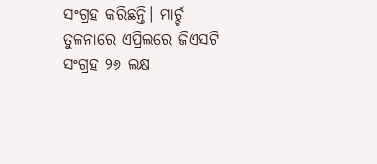ସଂଗ୍ରହ କରିଛନ୍ତି। ମାର୍ଚ୍ଚ ତୁଳନାରେ ଏପ୍ରିଲରେ ଜିଏସଟି ସଂଗ୍ରହ ୨୬ ଲକ୍ଷ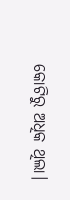କୋଟିରୁ ଅଧିକ ଥିଲା।